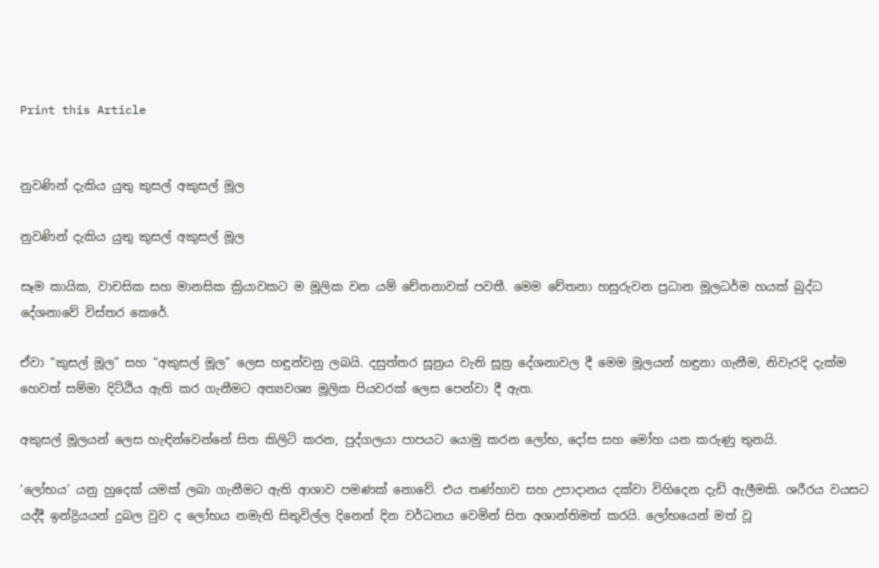Print this Article


නුවණින් දැකිය යුතු කුසල් අකුසල් මූල

නුවණින් දැකිය යුතු කුසල් අකුසල් මූල

සෑම කායික, වාචසික සහ මානසික ක්‍රියාවකට ම මූලික වන යම් චේතනාවක් පවතී. මෙම චේතනා හසුරුවන ප්‍රධාන මූලධර්ම හයක් බුද්ධ දේශනාවේ විස්තර කෙරේ.

ඒවා “කුසල් මූල” සහ “අකුසල් මූල” ලෙස හඳුන්වනු ලබයි. දසුත්තර සූත්‍රය වැනි සූත්‍ර දේශනාවල දී මෙම මූලයන් හඳුනා ගැනීම, නිවැරදි දැක්ම හෙවත් සම්මා දිට්ඨිය ඇති කර ගැනීමට අත්‍යවශ්‍ය මූලික පියවරක් ලෙස පෙන්වා දී ඇත.

අකුසල් මූලයන් ලෙස හැඳින්වෙන්නේ සිත කිලිටි කරන, පුද්ගලයා පාපයට යොමු කරන ලෝභ, දෝස සහ මෝහ යන කරුණු තුනයි.

‘ලෝභය’ යනු හුදෙක් යමක් ලබා ගැනීමට ඇති ආශාව පමණක් නොවේ. එය තණ්හාව සහ උපාදානය දක්වා විහිදෙන දැඩි ඇලීමකි. ශරීරය වයසට යද්දී ඉන්ද්‍රියයන් දුබල වුව ද ලෝභය නමැති සිතුවිල්ල දිනෙන් දින වර්ධනය වෙමින් සිත අශාන්තිමත් කරයි. ලෝභයෙන් මත් වූ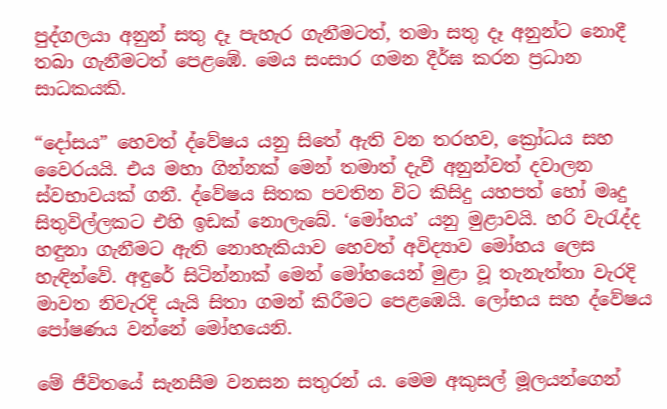පුද්ගලයා අනුන් සතු දෑ පැහැර ගැනීමටත්, තමා සතු දෑ අනුන්ට නොදී තබා ගැනීමටත් පෙළඹේ. මෙය සංසාර ගමන දීර්ඝ කරන ප්‍රධාන සාධකයකි.

“දෝසය” හෙවත් ද්වේෂය යනු සිතේ ඇති වන තරහව, ක්‍රෝධය සහ වෛරයයි. එය මහා ගින්නක් මෙන් තමාත් දැවී අනුන්වත් දවාලන ස්වභාවයක් ගනී. ද්වේෂය සිතක පවතින විට කිසිදු යහපත් හෝ මෘදු සිතුවිල්ලකට එහි ඉඩක් නොලැබේ. ‘මෝහය’ යනු මුළාවයි. හරි වැරැද්ද හඳුනා ගැනීමට ඇති නොහැකියාව හෙවත් අවිද්‍යාව මෝහය ලෙස හැඳින්වේ. අඳුරේ සිටින්නාක් මෙන් මෝහයෙන් මුළා වූ තැනැත්තා වැරදි මාවත නිවැරදි යැයි සිතා ගමන් කිරීමට පෙළඹෙයි. ලෝභය සහ ද්වේෂය පෝෂණය වන්නේ මෝහයෙනි.

මේ ජීවිතයේ සැනසීම වනසන සතුරන් ය. මෙම අකුසල් මූලයන්ගෙන්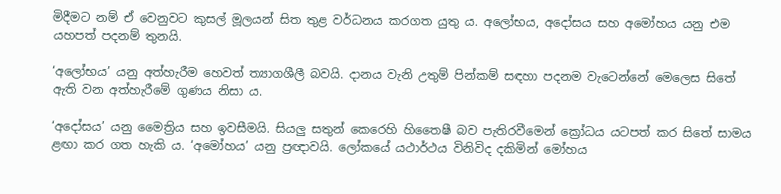මිදීමට නම් ඒ වෙනුවට කුසල් මූලයන් සිත තුළ වර්ධනය කරගත යුතු ය. අලෝභය, අදෝසය සහ අමෝහය යනු එම යහපත් පදනම් තුනයි.

‘අලෝභය’ යනු අත්හැරීම හෙවත් ත්‍යාගශීලී බවයි. දානය වැනි උතුම් පින්කම් සඳහා පදනම වැටෙන්නේ මෙලෙස සිතේ ඇති වන අත්හැරීමේ ගුණය නිසා ය.

‘අදෝසය’ යනු මෛත්‍රිය සහ ඉවසීමයි. සියලු සතුන් කෙරෙහි හිතෛෂී බව පැතිරවීමෙන් ක්‍රෝධය යටපත් කර සිතේ සාමය ළඟා කර ගත හැකි ය. ‘අමෝහය’ යනු ප්‍රඥාවයි. ලෝකයේ යථාර්ථය විනිවිද දකිමින් මෝහය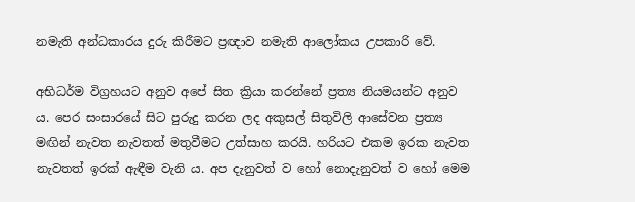නමැති අන්ධකාරය දුරු කිරීමට ප්‍රඥාව නමැති ආලෝකය උපකාරි වේ.

අභිධර්ම විග්‍රහයට අනුව අපේ සිත ක්‍රියා කරන්නේ ප්‍රත්‍ය නියමයන්ට අනුව ය. පෙර සංසාරයේ සිට පුරුදු කරන ලද අකුසල් සිතුවිලි ආසේවන ප්‍රත්‍ය මඟින් නැවත නැවතත් මතුවීමට උත්සාහ කරයි. හරියට එකම ඉරක නැවත නැවතත් ඉරක් ඇඳීම වැනි ය. අප දැනුවත් ව හෝ නොදැනුවත් ව හෝ මෙම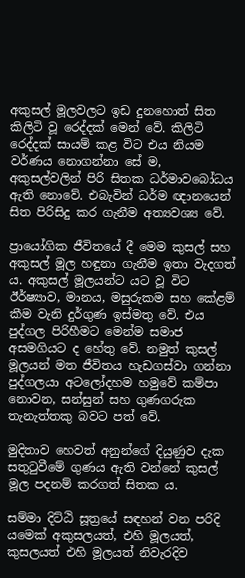අකුසල් මූලවලට ඉඩ දුනහොත් සිත කිලිටි වූ රෙද්දක් මෙන් වේ. කිලිටි රෙද්දක් සායම් කළ විට එය නියම වර්ණය නොගන්නා සේ ම, අකුසල්වලින් පිරි සිතක ධර්මාවබෝධය ඇති නොවේ. එබැවින් ධර්ම ඥානයෙන් සිත පිරිසිදු කර ගැනීම අත්‍යවශ්‍ය වේ.

ප්‍රායෝගික ජීවිතයේ දී මෙම කුසල් සහ අකුසල් මූල හඳුනා ගැනීම ඉතා වැදගත් ය. අකුසල් මූලයන්ට යට වූ විට ඊර්ෂ්‍යාව, මානය, මසුරුකම සහ කේළම් කීම වැනි දුර්ගුණ ඉස්මතු වේ. එය පුද්ගල පිරිහීමට මෙන්ම සමාජ අසමගියට ද හේතු වේ. නමුත් කුසල් මූලයන් මත ජීවිතය හැඩගස්වා ගන්නා පුද්ගලයා අටලෝදහම හමුවේ කම්පා නොවන, සන්සුන් සහ ගුණගරුක තැනැත්තකු බවට පත් වේ.

මුදිතාව හෙවත් අනුන්ගේ දියුණුව දැක සතුටුවීමේ ගුණය ඇති වන්නේ කුසල් මූල පදනම් කරගත් සිතක ය.

සම්මා දිට්ඨි සූත්‍රයේ සඳහන් වන පරිදි යමෙක් අකුසලයත්, එහි මූලයත්, කුසලයත් එහි මූලයත් නිවැරදිව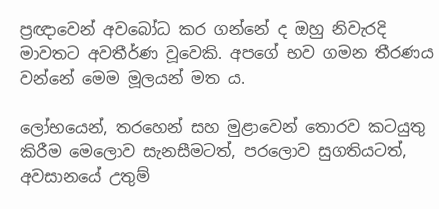ප්‍රඥාවෙන් අවබෝධ කර ගන්නේ ද ඔහු නිවැරදි මාවතට අවතීර්ණ වූවෙකි. අපගේ භව ගමන තීරණය වන්නේ මෙම මූලයන් මත ය.

ලෝභයෙන්, තරහෙන් සහ මුළාවෙන් තොරව කටයුතු කිරීම මෙලොව සැනසීමටත්, පරලොව සුගතියටත්, අවසානයේ උතුම්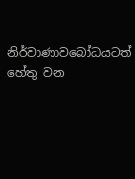නිර්වාණාවබෝධයටත් හේතු වන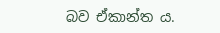බව ඒකාන්ත ය.